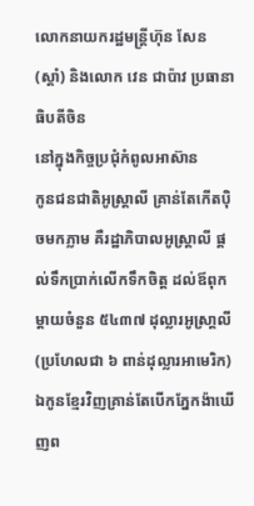លោកនាយករដ្ឋមន្ត្រីហ៊ុន សែន (ស្តាំ) និងលោក វេន ជាប៉ាវ ប្រធានាធិបតីចិន
នៅក្នុងកិច្ចប្រជុំកំពូលអាស៊ាន
កូនជនជាតិអូស្រ្តាលី គ្រាន់តែកើតប៉ិចមកភ្លាម គឺរដ្ឋាភិបាលអូស្រ្តាលី ផ្តល់ទឹកប្រាក់លើកទឹកចិត្ត ដល់ឪពុកម្តាយចំនួន ៥៤៣៧ ដុល្លារអូស្រា្តលី (ប្រហែលជា ៦ ពាន់ដុល្លារអាមេរិក) ឯកូនខ្មែរវិញគ្រាន់តែបើកភ្នែកង៉ាឃើញព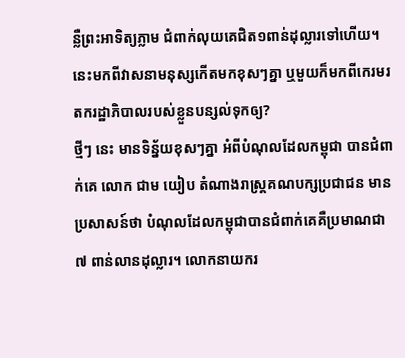ន្លឺព្រះអាទិត្យភ្លាម ជំពាក់លុយគេជិត១ពាន់ដុល្លារទៅហើយ។ នេះមកពីវាសនាមនុស្សកើតមកខុសៗគ្នា ឬមួយក៏មកពីកេរមរតករដ្ឋាភិបាលរបស់ខ្លួនបន្សល់ទុកឲ្យ?
ថ្មីៗ នេះ មានទិន្ន័យខុសៗគ្នា អំពីបំណុលដែលកម្ពុជា បានជំពាក់គេ លោក ជាម យៀប តំណាងរាស្ត្រគណបក្សប្រជាជន មានប្រសាសន៍ថា បំណុលដែលកម្ពុជាបានជំពាក់គេគឺប្រមាណជា ៧ ពាន់លានដុល្លារ។ លោកនាយករ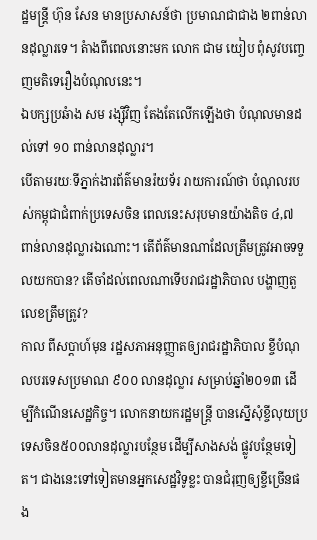ដ្ឋមន្ត្រី ហ៊ុន សែន មានប្រសាសន៍ថា ប្រមាណជាជាង ២ពាន់លានដុល្លារទេ។ តំាងពីពេលនោះមក លោក ជាម យៀប ពុំសូវបញ្ចេញមតិទេរឿងបំណុលនេះ។
ឯបក្សប្រឆំាង សម រង្ស៊ីវិញ តែងតែលើកឡើងថា បំណុលមានដល់ទៅ ១០ ពាន់លានដុល្លារ។
បើតាមរយៈទីភ្នាក់ងារព័ត៌មានរ៉យទ័រ រាយការណ៍ថា បំណុលរបស់កម្ពុជាជំពាក់ប្រទេសចិន ពេលនេះសរុបមានយ៉ាងតិច ៤,៧ ពាន់លានដុល្លារឯណោះ។ តើព័ត៌មានណាដែលត្រឹមត្រូវអាចទទួលយកបាន? តើចាំដល់ពេលណាទើបរាជរដ្ឋាភិបាល បង្ហាញតួលេខត្រឹមត្រូវ?
កាល ពីសប្តាហ៍មុន រដ្ឋសភាអនុញ្ញាតឲ្យរាជរដ្ឋាភិបាល ខ្ចីបំណុលបរទេសប្រមាណ ៩០០ លានដុល្លារ សម្រាប់ឆ្នាំ២០១៣ ដើម្បីកំណើនសេដ្ឋកិច្ច។ លោកនាយករដ្ឋមន្ត្រី បានស្នើសុំខ្ចីលុយប្រទេសចិន៥០០លានដុល្លារបន្ថែម ដើម្បីសាងសង់ ផ្លូវបន្ថែមទៀត។ ជាងនេះទៅទៀតមានអ្នកសេដ្ឋវិទូខ្លះ បានជំរុញឲ្យខ្ចីច្រើនផង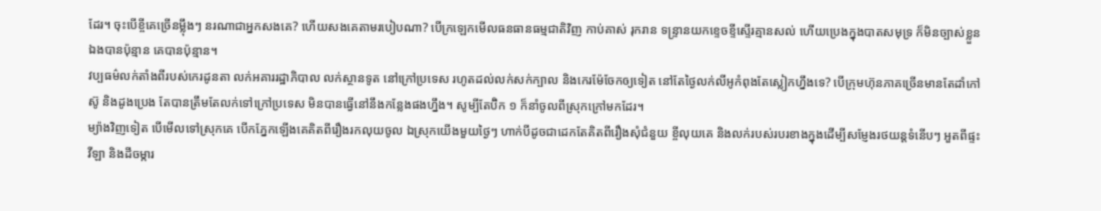ដែរ។ ចុះបើខ្ចីគេច្រើនម្ល៉ឹងៗ នរណាជាអ្នកសងគេ? ហើយសងគេតាមរបៀបណា? បើក្រឡេកមើលធនធានធម្មជាតិវិញ កាប់គាស់ រុករាន ទន្ទ្រានយកខ្ទេចខ្ទីស្ទើរគ្មានសល់ ហើយប្រេងក្នុងបាតសមុទ្រ ក៏មិនច្បាស់ខ្លួនឯងបានប៉ុន្មាន គេបានប៉ុន្មាន។
វប្បធម៌លក់តាំងពីរបស់កេរដូនតា លក់អគាររដ្ឋាភិបាល លក់ស្ថានទូត នៅក្រៅប្រទេស រហូតដល់លក់សក់ក្បាល និងកេរម៉ែចែកឲ្យទៀត នៅតែថ្ងៃលក់លីអូកំពុងតែស្លៀកហ្នឹងទេ? បើក្រុមហ៊ុនភាគច្រើនមានតែដាំកៅស៊ូ និងដូងប្រេង តែបានត្រឹមតែលក់ទៅក្រៅប្រទេស មិនបានធ្វើនៅនឹងកន្លែងផងហ្នឹង។ សូម្បីតែប៊ិក ១ ក៏នាំចូលពីស្រុកក្រៅមកដែរ។
ម្យ៉ាងវិញទៀត បើមើលទៅស្រុកគេ បើកភ្នែកឡើងគេគិតពីរឿងរកលុយចូល ឯស្រុកយើងមួយថ្ងៃៗ ហាក់បីដូចជាដេកតែគិតពីរឿងសុំជំនួយ ខ្ចីលុយគេ និងលក់របស់របរខាងក្នុងដើម្បីសម្ញែងរថយន្តទំនើបៗ អួតពីផ្ទះវីឡា និងដីចម្ការ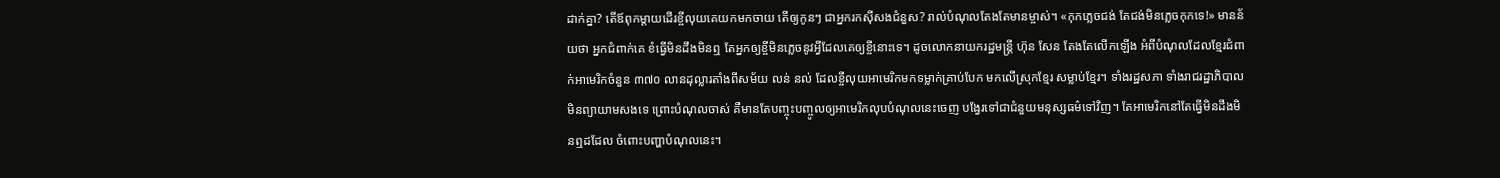ដាក់គ្នា? តើឪពុកម្តាយដើរខ្ចីលុយគេយកមកចាយ តើឲ្យកូនៗ ជាអ្នករកស៊ីសងជំនួស? រាល់បំណុលតែងតែមានម្ចាស់។ «កុកភ្លេចជង់ តែជង់មិនភ្លេចកុកទេ!» មានន័យថា អ្នកជំពាក់គេ ខំធ្វើមិនដឹងមិនឮ តែអ្នកឲ្យខ្ចីមិនភ្លេចនូវអ្វីដែលគេឲ្យខ្ចីនោះទេ។ ដូចលោកនាយករដ្ឋមន្រ្តី ហ៊ុន សែន តែងតែលើកឡើង អំពីបំណុលដែលខ្មែរជំពាក់អាមេរិកចំនួន ៣៧០ លានដុល្លារតាំងពីសម័យ លន់ នល់ ដែលខ្ចីលុយអាមេរិកមកទម្លាក់គ្រាប់បែក មកលើស្រុកខ្មែរ សម្លាប់ខ្មែរ។ ទាំងរដ្ឋសភា ទាំងរាជរដ្ឋាភិបាល មិនព្យាយាមសងទេ ព្រោះបំណុលចាស់ គឺមានតែបញ្ចុះបញ្ចូលឲ្យអាមេរិកលុបបំណុលនេះចេញ បង្វែរទៅជាជំនួយមនុស្សធម៌ទៅវិញ។ តែអាមេរិកនៅតែធ្វើមិនដឹងមិនឮដដែល ចំពោះបញ្ហាបំណុលនេះ។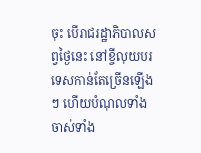ចុះ បើរាជរដ្ឋាភិបាលសព្វថ្ងៃនេះ នៅខ្ចីលុយបរទេសកាន់តែច្រើនឡើងៗ ហើយបំណុលទាំងចាស់ទាំង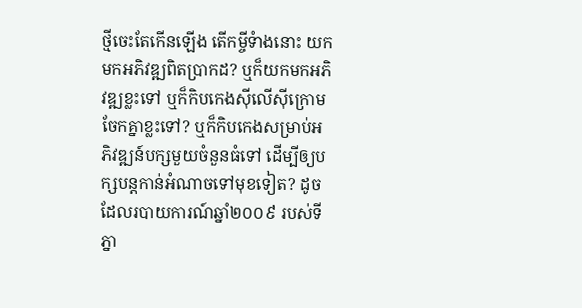ថ្មីចេះតែកើនឡើង តើកម្ចីទំាងនោះ យកមកអភិវឌ្ឍពិតប្រាកដ? ឬក៏យកមកអភិវឌ្ឍខ្លះទៅ ឬក៏កិបកេងស៊ីលើស៊ីក្រោមចែកគ្នាខ្លះទៅ? ឬក៏កិបកេងសម្រាប់អភិវឌ្ឍន៍បក្សមួយចំនួនធំទៅ ដើម្បីឲ្យបក្សបន្តកាន់អំណាចទៅមុខទៀត? ដូចដែលរបាយការណ៍ឆ្នាំ២០០៩ របស់ទីភ្នា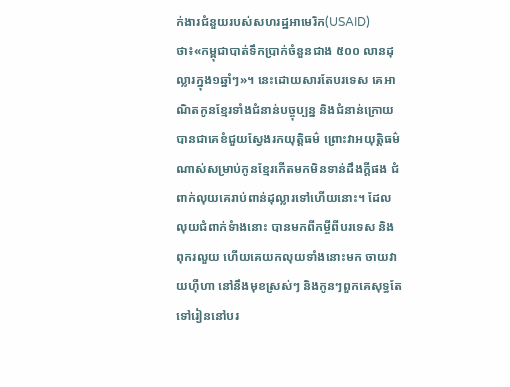ក់ងារជំនួយរបស់សហរដ្ឋអាមេរិក(USAID) ថា៖«កម្ពុជាបាត់ទឹកប្រាក់ចំនួនជាង ៥០០ លានដុល្លារក្នុង១ឆ្នាំៗ»។ នេះដោយសារតែបរទេស គេអាណិតកូនខ្មែរទាំងជំនាន់បច្ចុប្បន្ន និងជំនាន់ក្រោយបានជាគេខំជួយស្វែងរកយុត្តិធម៌ ព្រោះវាអយុត្តិធម៌ណាស់សម្រាប់កូនខ្មែរកើតមកមិនទាន់ដឹងក្តីផង ជំពាក់លុយគេរាប់ពាន់ដុល្លារទៅហើយនោះ។ ដែលលុយជំពាក់ទំាងនោះ បានមកពីកម្ចីពីបរទេស និងពុករលួយ ហើយគេយកលុយទាំងនោះមក ចាយវាយហ៊ឺហា នៅនឹងមុខស្រស់ៗ និងកូនៗពួកគេសុទ្ធតែទៅរៀននៅបរ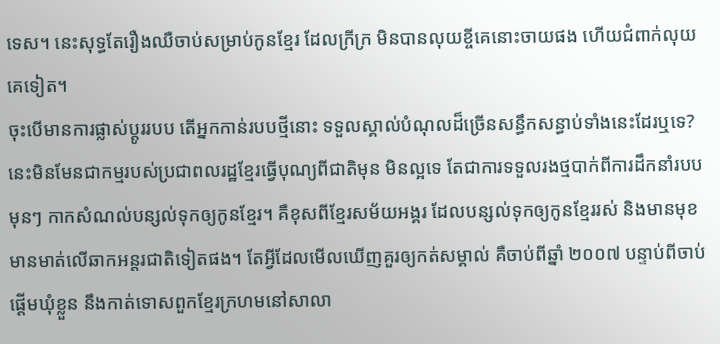ទេស។ នេះសុទ្ធតែរឿងឈឺចាប់សម្រាប់កូនខ្មែរ ដែលក្រីក្រ មិនបានលុយខ្ចីគេនោះចាយផង ហើយជំពាក់លុយគេទៀត។
ចុះបើមានការផ្លាស់ប្តូររបប តើអ្នកកាន់របបថ្មីនោះ ទទួលស្គាល់បំណុលដ៏ច្រើនសន្ធឹកសន្ធាប់ទាំងនេះដែរឬទេ? នេះមិនមែនជាកម្មរបស់ប្រជាពលរដ្ឋខ្មែរធ្វើបុណ្យពីជាតិមុន មិនល្អទេ តែជាការទទួលរងថ្មបាក់ពីការដឹកនាំរបបមុនៗ កាកសំណល់បន្សល់ទុកឲ្យកូនខ្មែរ។ គឺខុសពីខ្មែរសម័យអង្គរ ដែលបន្សល់ទុកឲ្យកូនខ្មែររស់ និងមានមុខមានមាត់លើឆាកអន្តរជាតិទៀតផង។ តែអ្វីដែលមើលឃើញគួរឲ្យកត់សម្គាល់ គឺចាប់ពីឆ្នាំ ២០០៧ បន្ទាប់ពីចាប់ផ្តើមឃុំខ្លួន នឹងកាត់ទោសពួកខ្មែរក្រហមនៅសាលា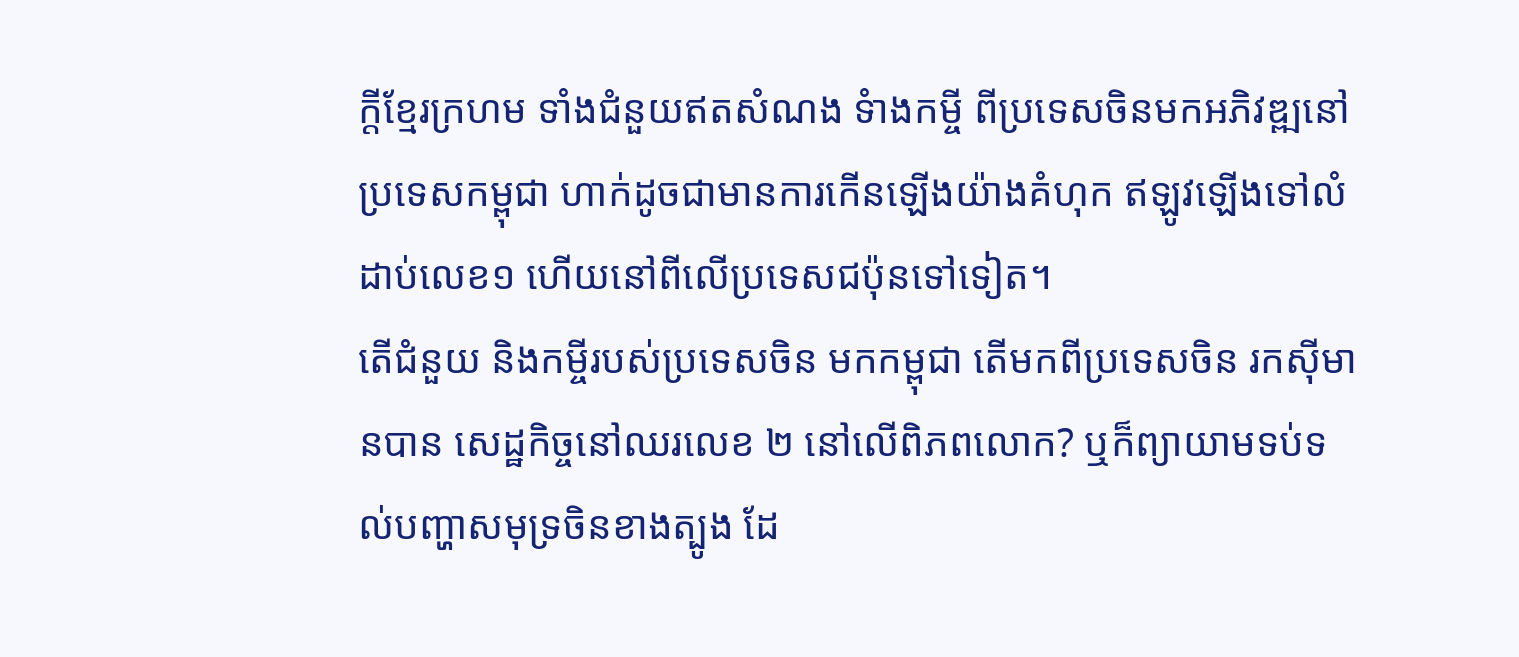ក្តីខ្មែរក្រហម ទាំងជំនួយឥតសំណង ទំាងកម្ចី ពីប្រទេសចិនមកអភិវឌ្ឍនៅប្រទេសកម្ពុជា ហាក់ដូចជាមានការកើនឡើងយ៉ាងគំហុក ឥឡូវឡើងទៅលំដាប់លេខ១ ហើយនៅពីលើប្រទេសជប៉ុនទៅទៀត។
តើជំនួយ និងកម្ចីរបស់ប្រទេសចិន មកកម្ពុជា តើមកពីប្រទេសចិន រកស៊ីមានបាន សេដ្ឋកិច្ចនៅឈរលេខ ២ នៅលើពិភពលោក? ឬក៏ព្យាយាមទប់ទល់បញ្ហាសមុទ្រចិនខាងត្បូង ដែ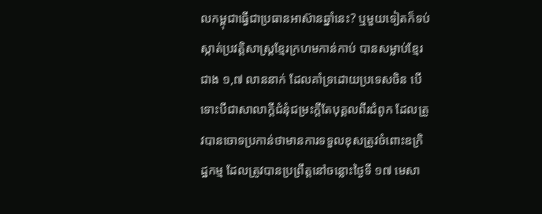លកម្ពុជាធ្វើជាប្រធានអាស៊ានឆ្នាំនេះ? ឬមួយទៀតក៏ទប់ស្កាត់ប្រវត្តិសាស្រ្តខ្មែរក្រហមកាន់កាប់ បានសម្លាប់ខ្មែរជាង ១,៧ លាននាក់ ដែលគាំទ្រដោយប្រទេសចិន បើទោះបីជាសាលាក្តីជំនុំជម្រះក្តីតែបុគ្គលពីរជំពូក ដែលត្រូវបានចោទប្រកាន់ថាមានការទទួលខុសត្រូវចំពោះឧក្រិដ្ឋកម្ម ដែលត្រូវបានប្រព្រឹត្តនៅចន្លោះថ្ងៃទី ១៧ មេសា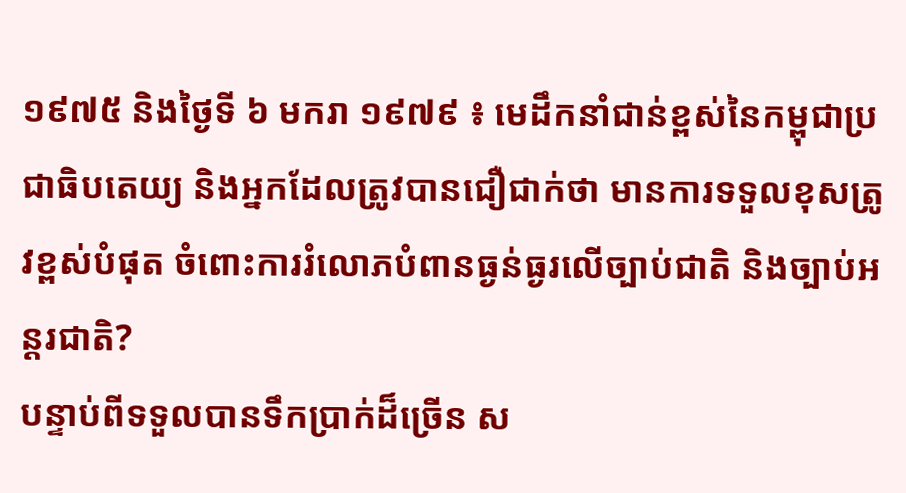១៩៧៥ និងថ្ងៃទី ៦ មករា ១៩៧៩ ៖ មេដឹកនាំជាន់ខ្ពស់នៃកម្ពុជាប្រជាធិបតេយ្យ និងអ្នកដែលត្រូវបានជឿជាក់ថា មានការទទួលខុសត្រូវខ្ពស់បំផុត ចំពោះការរំលោភបំពានធ្ងន់ធ្ងរលើច្បាប់ជាតិ និងច្បាប់អន្តរជាតិ?
បន្ទាប់ពីទទួលបានទឹកប្រាក់ដ៏ច្រើន ស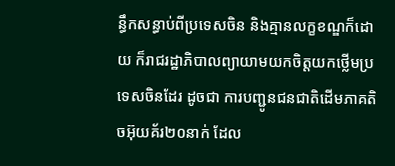ន្ធឹកសន្ធាប់ពីប្រទេសចិន និងគ្មានលក្ខខណ្ឌក៏ដោយ ក៏រាជរដ្ឋាភិបាលព្យាយាមយកចិត្តយកថ្លើមប្រទេសចិនដែរ ដូចជា ការបញ្ជូនជនជាតិដើមភាគតិចអ៊ុយគ័រ២០នាក់ ដែល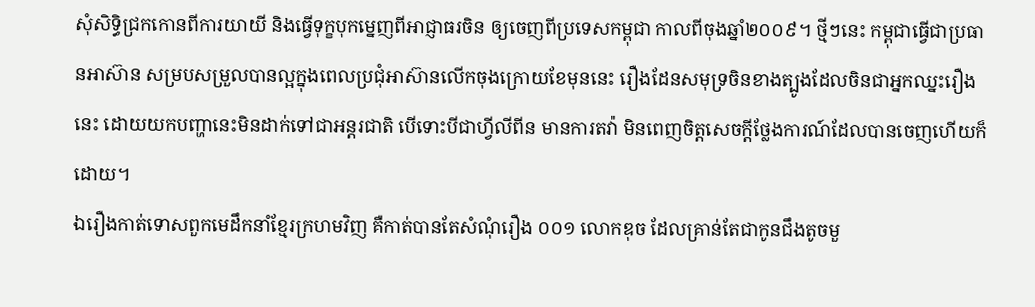សុំសិទ្ធិជ្រកកោនពីការយាយី និងធ្វើទុក្ខបុកម្នេញពីអាជ្ញាធរចិន ឲ្យចេញពីប្រទេសកម្ពុជា កាលពីចុងឆ្នាំ២០០៩។ ថ្មីៗនេះ កម្ពុជាធ្វើជាប្រធានអាស៊ាន សម្របសម្រួលបានល្អក្នុងពេលប្រជុំអាស៊ានលើកចុងក្រោយខែមុននេះ រឿងដែនសមុទ្រចិនខាងត្បូងដែលចិនជាអ្នកឈ្នះរឿងនេះ ដោយយកបញ្ហានេះមិនដាក់ទៅជាអន្តរជាតិ បើទោះបីជាហ្វីលីពីន មានការតវ៉ា មិនពេញចិត្តសេចក្តីថ្លែងការណ៍ដែលបានចេញហើយក៏ដោយ។
ឯរឿងកាត់ទោសពួកមេដឹកនាំខ្មែរក្រហមវិញ គឺកាត់បានតែសំណុំរឿង ០០១ លោកឌុច ដែលគ្រាន់តែជាកូនជឹងតូចមួ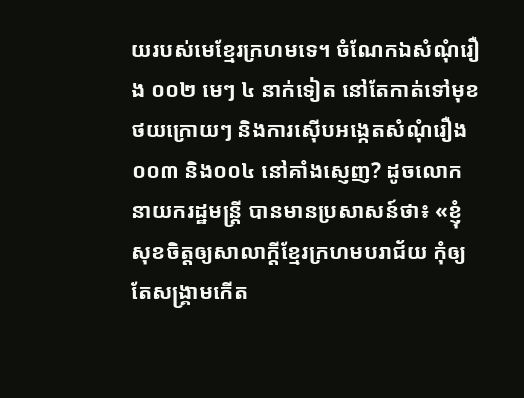យរបស់មេខ្មែរក្រហមទេ។ ចំណែកឯសំណុំរឿង ០០២ មេៗ ៤ នាក់ទៀត នៅតែកាត់ទៅមុខថយក្រោយៗ និងការស៊ើបអង្កេតសំណុំរឿង ០០៣ និង០០៤ នៅគាំងស្ញេញ? ដូចលោកនាយករដ្ឋមន្ត្រី បានមានប្រសាសន៍ថា៖ «ខ្ញុំសុខចិត្តឲ្យសាលាក្តីខ្មែរក្រហមបរាជ័យ កុំឲ្យតែសង្រ្គាមកើត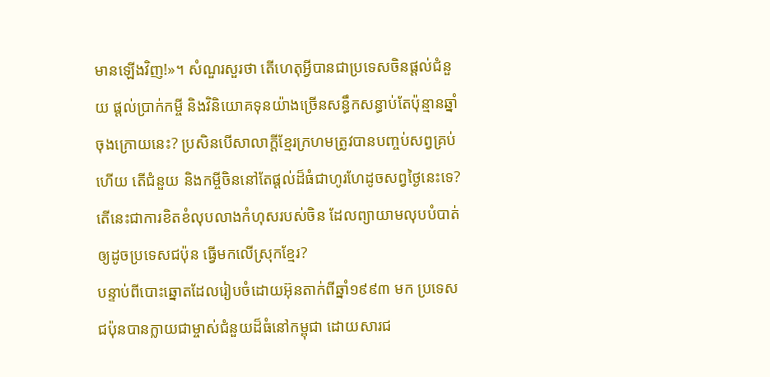មានឡើងវិញ!»។ សំណួរសួរថា តើហេតុអ្វីបានជាប្រទេសចិនផ្តល់ជំនួយ ផ្តល់ប្រាក់កម្ចី និងវិនិយោគទុនយ៉ាងច្រើនសន្ធឹកសន្ធាប់តែប៉ុន្មានឆ្នាំចុងក្រោយនេះ? ប្រសិនបើសាលាក្តីខ្មែរក្រហមត្រូវបានបញ្ចប់សព្វគ្រប់ហើយ តើជំនួយ និងកម្ចីចិននៅតែផ្តល់ដ៏ធំជាហូរហែដូចសព្វថ្ងៃនេះទេ? តើនេះជាការខិតខំលុបលាងកំហុសរបស់ចិន ដែលព្យាយាមលុបបំបាត់ ឲ្យដូចប្រទេសជប៉ុន ធ្វើមកលើស្រុកខ្មែរ?
បន្ទាប់ពីបោះឆ្នោតដែលរៀបចំដោយអ៊ុនតាក់ពីឆ្នាំ១៩៩៣ មក ប្រទេសជប៉ុនបានក្លាយជាម្ចាស់ជំនួយដ៏ធំនៅកម្ពុជា ដោយសារជ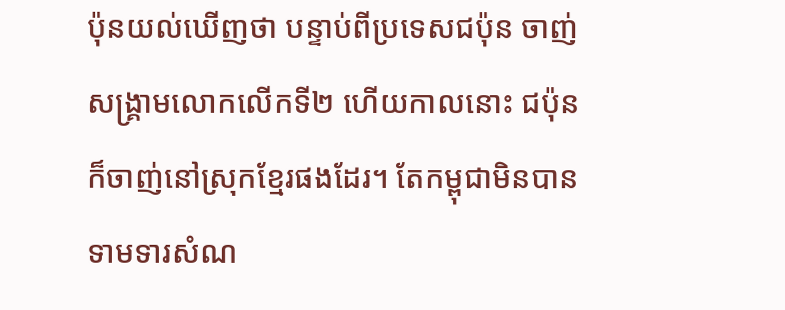ប៉ុនយល់ឃើញថា បន្ទាប់ពីប្រទេសជប៉ុន ចាញ់សង្រ្គាមលោកលើកទី២ ហើយកាលនោះ ជប៉ុនក៏ចាញ់នៅស្រុកខ្មែរផងដែរ។ តែកម្ពុជាមិនបានទាមទារសំណ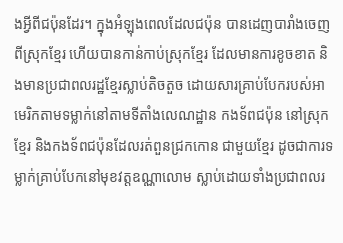ងអ្វីពីជប៉ុនដែរ។ ក្នុងអំឡុងពេលដែលជប៉ុន បានដេញបារាំងចេញពីស្រុកខ្មែរ ហើយបានកាន់កាប់ស្រុកខ្មែរ ដែលមានការខូចខាត និងមានប្រជាពលរដ្ឋខ្មែរស្លាប់តិចតួច ដោយសារគ្រាប់បែករបស់អាមេរិកតាមទម្លាក់នៅតាមទីតាំងលេណដ្ឋាន កងទ័ពជប៉ុន នៅស្រុកខ្មែរ និងកងទ័ពជប៉ុនដែលរត់ពួនជ្រកកោន ជាមួយខ្មែរ ដូចជាការទម្លាក់គ្រាប់បែកនៅមុខវត្តឧណ្ណាលោម ស្លាប់ដោយទាំងប្រជាពលរ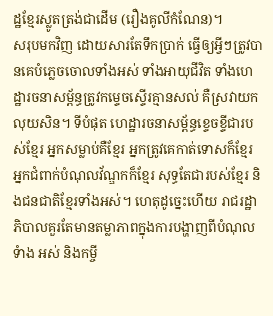ដ្ឋខ្មែរស្លូតត្រង់ជាដើម (រឿងគូលីកំណែន)។
សរុបមកវិញ ដោយសារតែទឹកប្រាក់ ធ្វើឲ្យអ្វីៗត្រូវបានគេបំភ្លេចចោលទាំងអស់ ទាំងអាយុជីវិត ទាំងហេដ្ឋារចនាសម្ព័ន្ធត្រូវកម្ទេចស្ទើរគ្មានសល់ គឺស្រវាយកលុយសិន។ ទីបំផុត ហេដ្ឋារចនាសម្ព័ន្ធខ្ទេចខ្ទីជារបស់ខ្មែរ អ្នកសម្លាប់គឺខ្មែរ អ្នកត្រូវគេកាត់ទោសក៏ខ្មែរ អ្នកជំពាក់បំណុលវ័ណ្ឌកក៏ខ្មែរ សុទ្ធតែជារបស់ខ្មែរ និងជនជាតិខ្មែរទាំងអស់។ ហេតុដូច្នេះហើយ រាជរដ្ឋាភិបាលគួរតែមានតម្លាភាពក្នុងការបង្ហាញពីបំណុលទំាង អស់ និងកម្ចី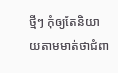ថ្មីៗ កុំឲ្យតែនិយាយតាមមាត់ថាជំពា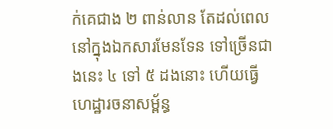ក់គេជាង ២ ពាន់លាន តែដល់ពេលនៅក្នុងឯកសារមែនទែន ទៅច្រើនជាងនេះ ៤ ទៅ ៥ ដងនោះ ហើយធ្វើហេដ្ឋារចនាសម្ព័ន្ធ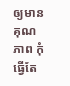ឲ្យមានគុណភាព កុំធ្វើតែ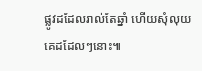ផ្លូវដដែលរាល់តែឆ្នាំ ហើយសុំលុយគេដដែលៗនោះ៕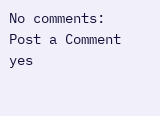No comments:
Post a Comment
yes